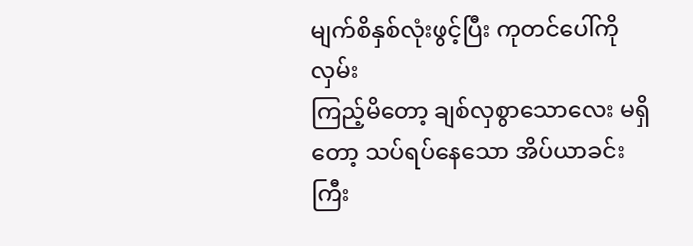မျက်စိနှစ်လုံးဖွင့်ပြီး ကုတင်ပေါ်ကို လှမ်း
ကြည့်မိတော့ ချစ်လှစွာသောလေး မရှိတော့ သပ်ရပ်နေသော အိပ်ယာခင်းကြီး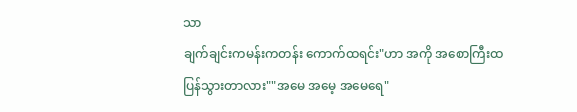သာ
ချက်ချင်းကမန်းကတန်း ကောက်ထရင်း"ဟာ အကို အစောကြီးထ
ပြန်သွားတာလား""အမေ အမေ့ အမေရေ"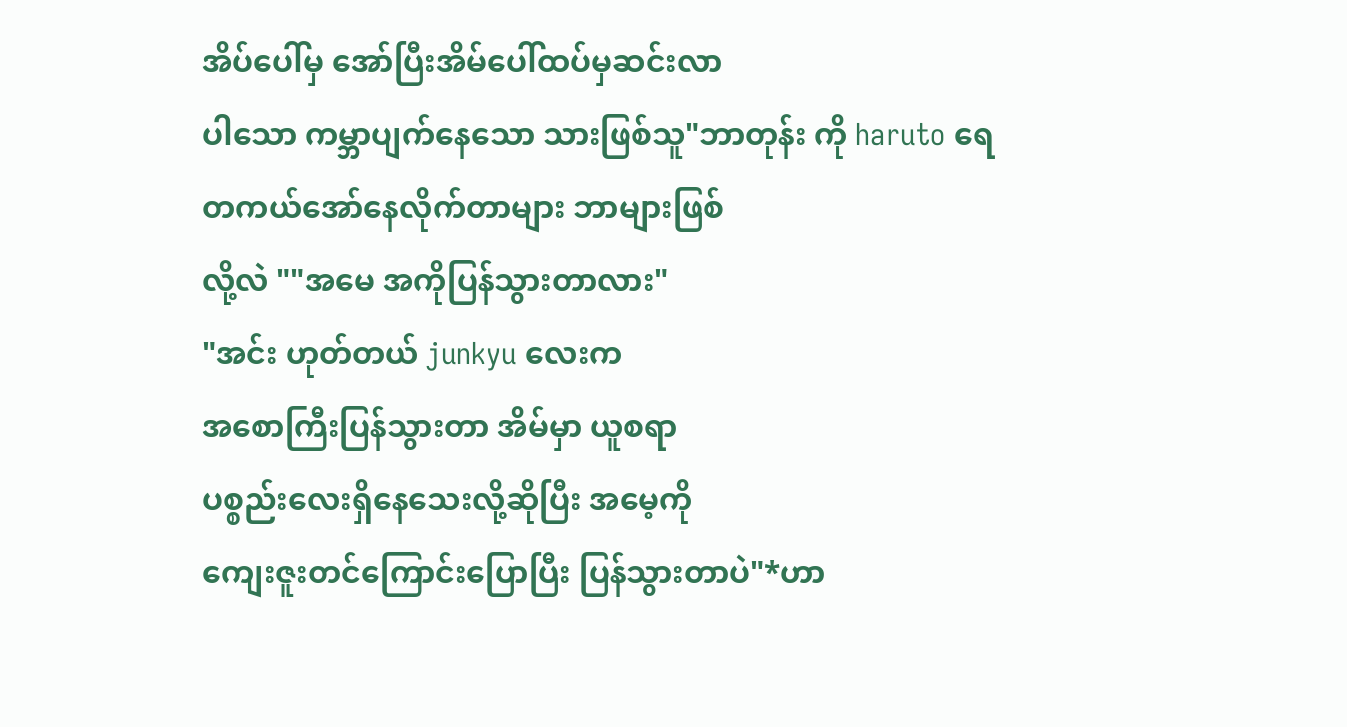အိပ်ပေါ်မှ အော်ပြီးအိမ်ပေါ်ထပ်မှဆင်းလာ
ပါသော ကမ္ဘာပျက်နေသော သားဖြစ်သူ"ဘာတုန်း ကို haruto ရေ
တကယ်အော်နေလိုက်တာများ ဘာများဖြစ်
လို့လဲ ""အမေ အကိုပြန်သွားတာလား"
"အင်း ဟုတ်တယ် junkyu လေးက
အစောကြီးပြန်သွားတာ အိမ်မှာ ယူစရာ
ပစ္စည်းလေးရှိနေသေးလို့ဆိုပြီး အမေ့ကို
ကျေးဇူးတင်ကြောင်းပြောပြီး ပြန်သွားတာပဲ"*ဟာ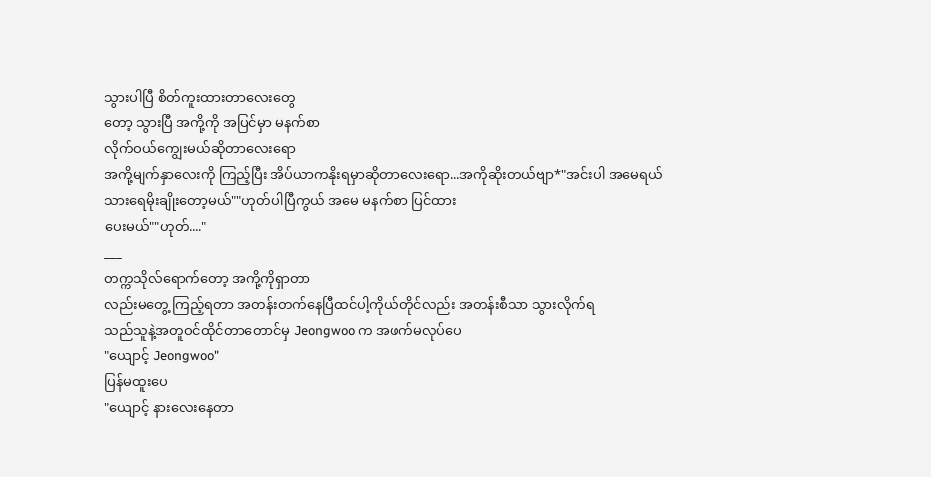သွားပါပြီ စိတ်ကူးထားတာလေးတွေ
တော့ သွားပြီ အကို့ကို အပြင်မှာ မနက်စာ
လိုက်ဝယ်ကျွေးမယ်ဆိုတာလေးရော
အကို့မျက်နှာလေးကို ကြည့်ပြီး အိပ်ယာကနိုးရမှာဆိုတာလေးရော...အကိုဆိုးတယ်ဗျာ*"အင်းပါ အမေရယ်
သားရေမိုးချိုးတော့မယ်""ဟုတ်ပါပြီကွယ် အမေ မနက်စာ ပြင်ထား
ပေးမယ်""ဟုတ်...."
___
တက္ကသိုလ်ရောက်တော့ အကို့ကိုရှာတာ
လည်းမတွေ့ ကြည့်ရတာ အတန်းတက်နေပြီထင်ပါ့ကိုယ်တိုင်လည်း အတန်းစီသာ သွားလိုက်ရ
သည်သူနဲ့အတူဝင်ထိုင်တာတောင်မှ Jeongwoo က အဖက်မလုပ်ပေ
"ယျောင့် Jeongwoo"
ပြန်မထူးပေ
"ယျောင့် နားလေးနေတာ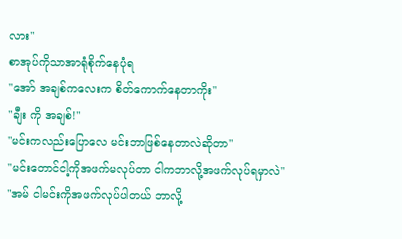လား"
စာအုပ်ကိုသာအာရုံစိုက်နေပုံရ
"အော် အချစ်ကလေးက စိတ်ကောက်နေတာကိုး"
"ချီး ကို အချစ်!"
"မင်းကလည်းပြောလေ မင်းဘာဖြစ်နေတာလဲဆိုတာ"
"မင်းတောင်ငါ့ကိုအဖက်မလုပ်တာ ငါကဘာလို့အဖက်လုပ်ရမှာလဲ"
"အမ် ငါမင်းကိုအဖက်လုပ်ပါတယ် ဘာလို့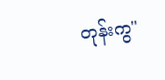တုန်းကွ"